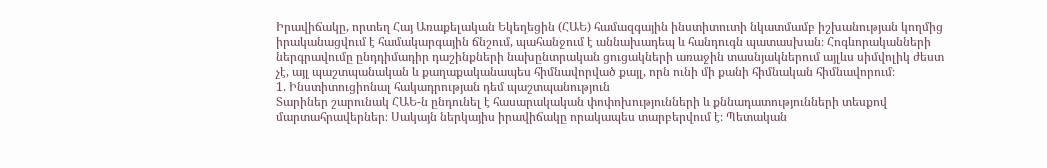Իրավիճակը, որտեղ Հայ Առաքելական Եկեղեցին (ՀԱԵ) համազգային ինստիտուտի նկատմամբ իշխանության կողմից իրականացվում է համակարգային ճնշում, պահանջում է աննախադեպ և հանդուգն պատասխան։ Հոգևորականների ներգրավումը ընդդիմադիր դաշինքների նախընտրական ցուցակների առաջին տասնյակներում այլևս սիմվոլիկ ժեստ չէ, այլ պաշտպանական և քաղաքականապես հիմնավորված քայլ, որն ունի մի քանի հիմնական հիմնավորում։
1. Ինստիտուցիոնալ հակադրության դեմ պաշտպանություն
Տարիներ շարունակ ՀԱԵ-ն ընդունել է հասարակական փոփոխությունների և քննադատությունների տեսքով մարտահրավերներ։ Սակայն ներկայիս իրավիճակը որակապես տարբերվում է։ Պետական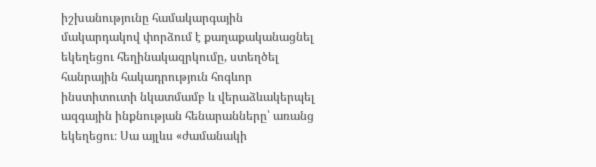իշխանությունը համակարգային մակարդակով փորձում է քաղաքականացնել եկեղեցու հեղինակազրկումը, ստեղծել հանրային հակադրություն հոգևոր ինստիտուտի նկատմամբ և վերաձևակերպել ազգային ինքնության հենարանները՝ առանց եկեղեցու։ Սա այլևս «ժամանակի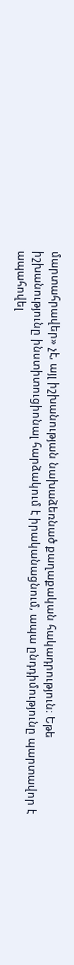մարտահրավեր» չէ, այլ իշխանության նախաձեռնած քաղաքական հակադրություն։ Եթե իշխանությունը ինստիտուցիոնալ հարձակում է իրականացնում, ապա ընդդիմությունը պարտավոր է ապահովել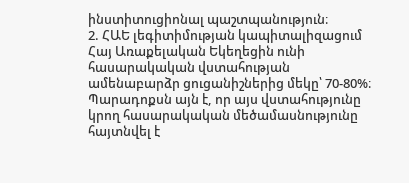ինստիտուցիոնալ պաշտպանություն։
2. ՀԱԵ լեգիտիմության կապիտալիզացում
Հայ Առաքելական Եկեղեցին ունի հասարակական վստահության ամենաբարձր ցուցանիշներից մեկը՝ 70-80%։ Պարադոքսն այն է, որ այս վստահությունը կրող հասարակական մեծամասնությունը հայտնվել է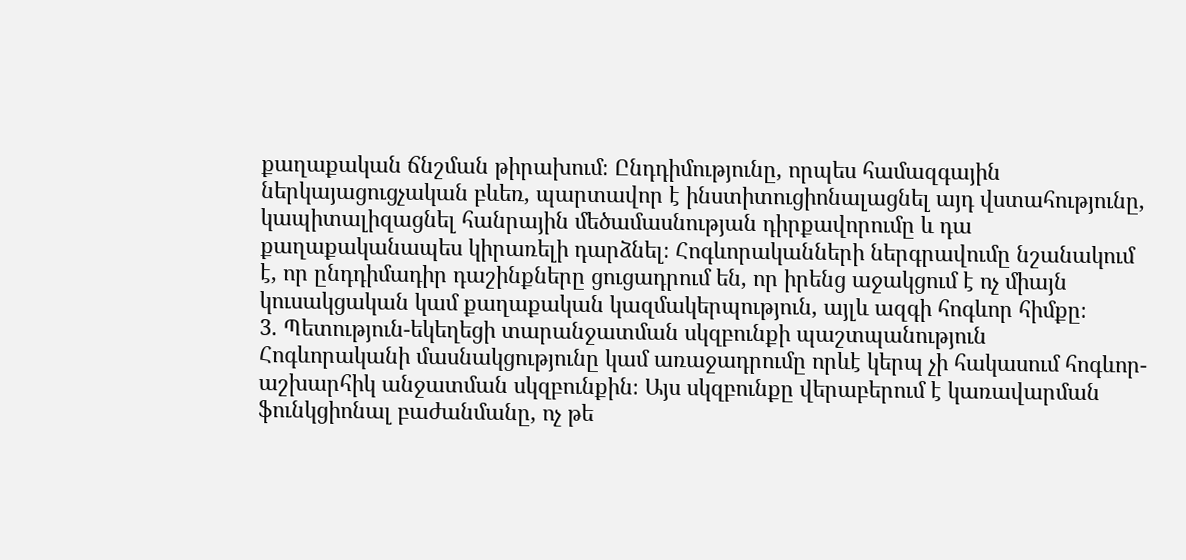քաղաքական ճնշման թիրախում։ Ընդդիմությունը, որպես համազգային ներկայացուցչական բևեռ, պարտավոր է ինստիտուցիոնալացնել այդ վստահությունը, կապիտալիզացնել հանրային մեծամասնության դիրքավորումը և դա քաղաքականապես կիրառելի դարձնել։ Հոգևորականների ներգրավումը նշանակում է, որ ընդդիմադիր դաշինքները ցուցադրում են, որ իրենց աջակցում է ոչ միայն կուսակցական կամ քաղաքական կազմակերպություն, այլև ազգի հոգևոր հիմքը։
3. Պետություն-եկեղեցի տարանջատման սկզբունքի պաշտպանություն
Հոգևորականի մասնակցությունը կամ առաջադրումը որևէ կերպ չի հակասում հոգևոր-աշխարհիկ անջատման սկզբունքին։ Այս սկզբունքը վերաբերում է կառավարման ֆունկցիոնալ բաժանմանը, ոչ թե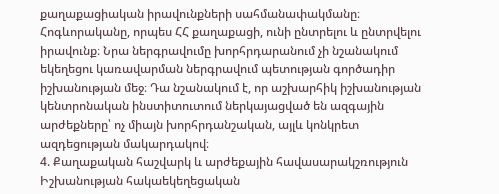քաղաքացիական իրավունքների սահմանափակմանը։ Հոգևորականը, որպես ՀՀ քաղաքացի, ունի ընտրելու և ընտրվելու իրավունք։ Նրա ներգրավումը խորհրդարանում չի նշանակում եկեղեցու կառավարման ներգրավում պետության գործադիր իշխանության մեջ։ Դա նշանակում է, որ աշխարհիկ իշխանության կենտրոնական ինստիտուտում ներկայացված են ազգային արժեքները՝ ոչ միայն խորհրդանշական, այլև կոնկրետ ազդեցության մակարդակով։
4. Քաղաքական հաշվարկ և արժեքային հավասարակշռություն
Իշխանության հակաեկեղեցական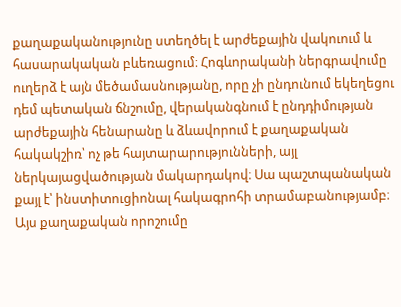քաղաքականությունը ստեղծել է արժեքային վակուում և հասարակական բևեռացում։ Հոգևորականի ներգրավումը ուղերձ է այն մեծամասնությանը, որը չի ընդունում եկեղեցու դեմ պետական ճնշումը, վերականգնում է ընդդիմության արժեքային հենարանը և ձևավորում է քաղաքական հակակշիռ՝ ոչ թե հայտարարությունների, այլ ներկայացվածության մակարդակով։ Սա պաշտպանական քայլ է՝ ինստիտուցիոնալ հակագրոհի տրամաբանությամբ։
Այս քաղաքական որոշումը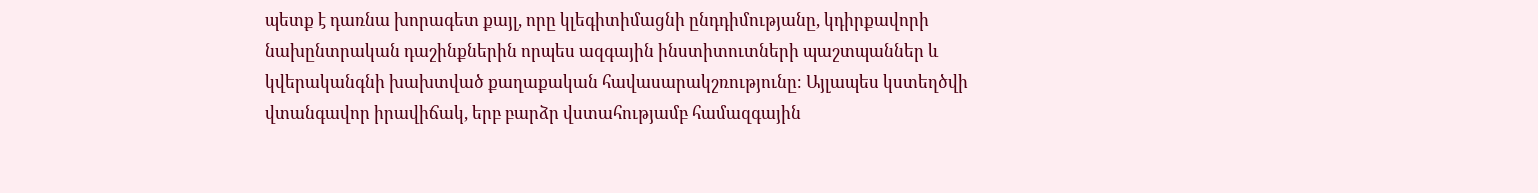պետք է դառնա խորագետ քայլ, որը կլեգիտիմացնի ընդդիմությանը, կդիրքավորի նախընտրական դաշինքներին որպես ազգային ինստիտուտների պաշտպաններ և կվերականգնի խախտված քաղաքական հավասարակշռությունը։ Այլապես կստեղծվի վտանգավոր իրավիճակ, երբ բարձր վստահությամբ համազգային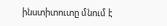ինստիտուտը մնում է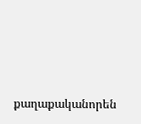քաղաքականորեն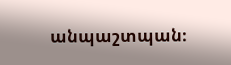անպաշտպան։